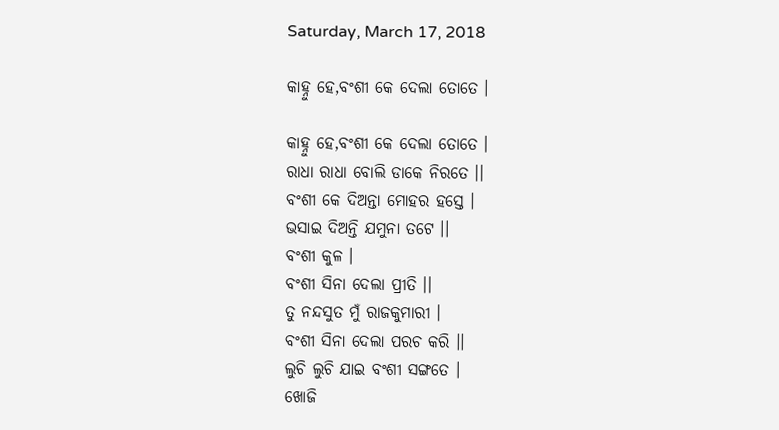Saturday, March 17, 2018

କାହ୍ନୁ ହେ,ବଂଶୀ କେ ଦେଲା ତୋତେ ।

କାହ୍ନୁ ହେ,ବଂଶୀ କେ ଦେଲା ତୋତେ ।
ରାଧା ରାଧା ବୋଲି ଡାକେ ନିରତେ ।।
ବଂଶୀ କେ ଦିଅନ୍ତା ମୋହର ହସ୍ତେ ।
ଭସାଇ ଦିଅନ୍ତି ଯମୁନା ତଟେ ।।
ବଂଶୀ କୁଳ ।
ବଂଶୀ ସିନା ଦେଲା ପ୍ରୀତି ।।
ତୁ ନନ୍ଦସୁତ ମୁଁ ରାଜକୁମାରୀ ।
ବଂଶୀ ସିନା ଦେଲା ପରଚ କରି ।।
ଲୁଚି ଲୁଚି ଯାଇ ବଂଶୀ ସଙ୍ଗତେ ।
ଖୋଜି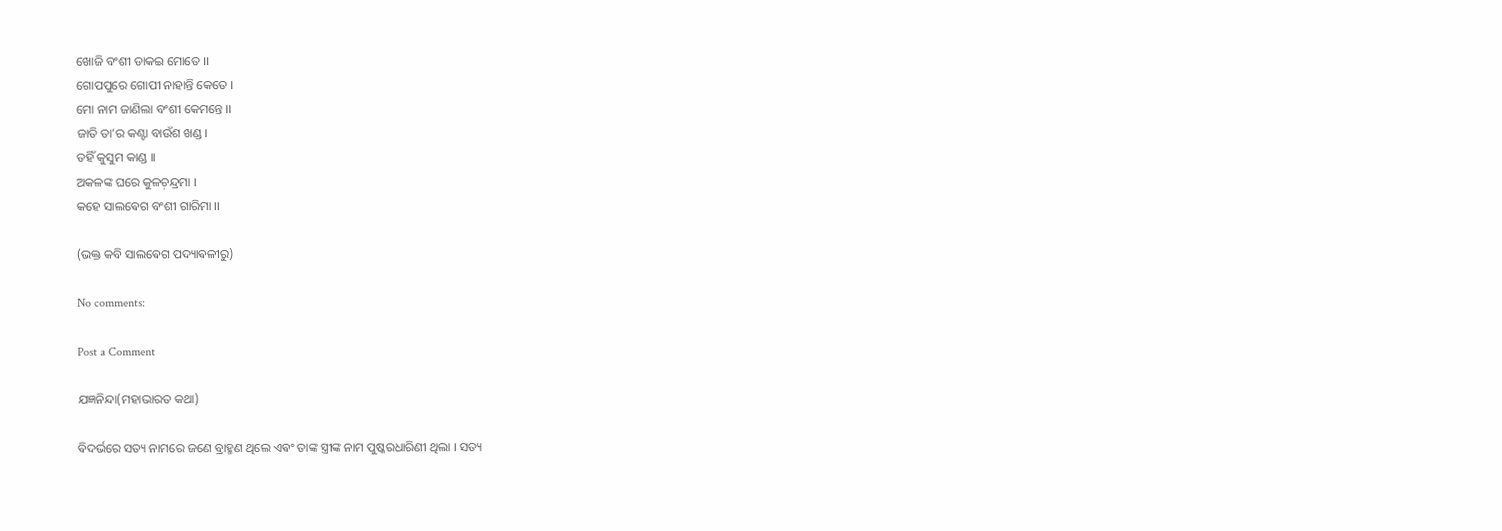ଖୋଜି ବଂଶୀ ଡାକଇ ମୋତେ ।।
ଗୋପପୁରେ ଗୋପୀ ନାହାନ୍ତି କେତେ ।
ମୋ ନାମ ଜାଣିଲା ବଂଶୀ କେମନ୍ତେ ।।
ଜାତି ତା’ର କଣ୍ଟା ବାଉଁଶ ଖଣ୍ଡ ।
ତହିଁ କୁସୁମ କାଣ୍ଡ ।।
ଅକଳଙ୍କ ଘରେ କୁଳଚ଼ନ୍ଦ୍ରମା ।
କହେ ସାଲଵେଗ ବଂଶୀ ଗାରିମା ।।

(ଭକ୍ତ କବି ସାଲଵେଗ ପଦ୍ୟାଵଳୀରୁ)

No comments:

Post a Comment

ଯଜ୍ଞନିନ୍ଦା(ମହାଭାରତ କଥା)

ଵିଦର୍ଭରେ ସତ୍ୟ ନାମରେ ଜଣେ ବ୍ରାହ୍ମଣ ଥିଲେ ଏଵଂ ତାଙ୍କ ସ୍ତ୍ରୀଙ୍କ ନାମ ପୁଷ୍କରଧାରିଣୀ ଥିଲା । ସତ୍ୟ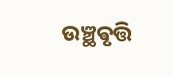ଉଞ୍ଛଵୃତ୍ତି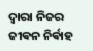ଦ୍ଵାରା ନିଜର ଜୀଵନ ନିର୍ଵାହ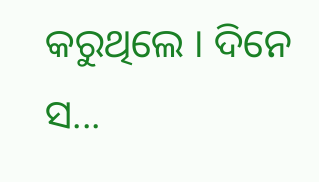କରୁଥିଲେ ‌। ଦିନେ ସ...